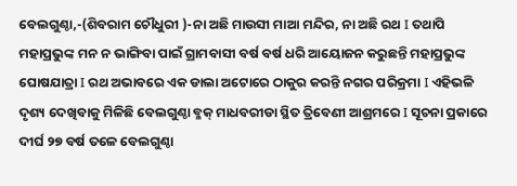ବେଲଗୁଣ୍ଠା,-(ଶିବରାମ ଚୌଧୁରୀ )-ନା ଅଛି ମାଉସୀ ମାଆ ମନ୍ଦିର, ନା ଅଛି ରଥ I ତଥାପି ମହାପ୍ରଭୁଙ୍କ ମନ ନ ଭାଙ୍ଗିବା ପାଇଁ ଗ୍ରାମବାସୀ ବର୍ଷ ବର୍ଷ ଧରି ଆୟୋଜନ କରୁଛନ୍ତି ମହାପ୍ରଭୁଙ୍କ ଘୋଷଯାତ୍ରା I ରଥ ଅଭାବରେ ଏକ ଡାଲା ଅଟୋରେ ଠାକୁର କରନ୍ତି ନଗର ପରିକ୍ରମା I ଏହିଭଳି ଦୃଶ୍ୟ ଦେଖିବାକୁ ମିଳିଛି ବେଲଗୁଣ୍ଠା ବ୍ଳକ୍ ମାଧବରୀଡା ସ୍ଥିତ ତ୍ରିବେଣୀ ଆଶ୍ରମରେ I ସୂଚନା ପ୍ରକାରେ ଦୀର୍ଘ ୨୭ ବର୍ଷ ତଳେ ବେଲଗୁଣ୍ଠା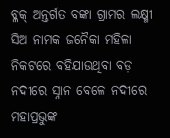ବ୍ଳକ୍ ଅନ୍ତର୍ଗତ ବଙ୍କା ଗ୍ରାମର ଲକ୍ଷ୍ମୀ ସିଅ ନାମକ ଜନୈକା ମହିଳା ନିକଟରେ ବହିଯାଉଥିବା ବଡ଼ ନଦୀରେ ସ୍ନାନ ବେଳେ ନଦୀରେ ମହାପ୍ରଭୁଙ୍କ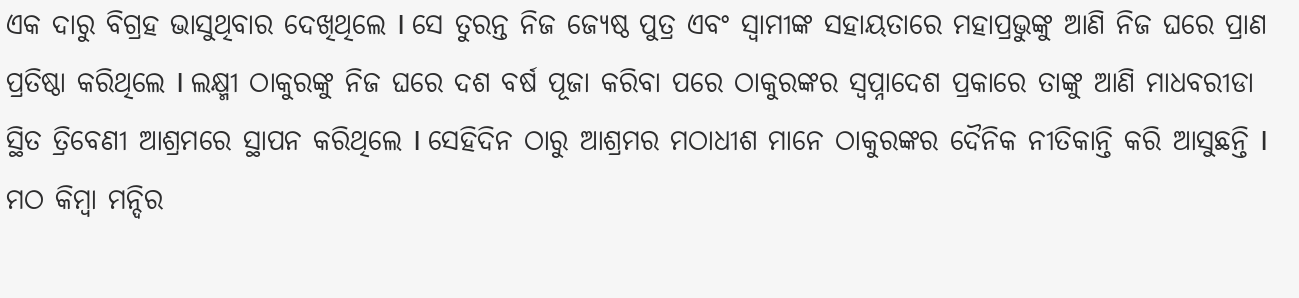ଏକ ଦାରୁ ବିଗ୍ରହ ଭାସୁଥିବାର ଦେଖିଥିଲେ I ସେ ତୁରନ୍ତ ନିଜ ଜ୍ୟେଷ୍ଠ ପୁତ୍ର ଏବଂ ସ୍ୱାମୀଙ୍କ ସହାୟତାରେ ମହାପ୍ରଭୁଙ୍କୁ ଆଣି ନିଜ ଘରେ ପ୍ରାଣ ପ୍ରତିଷ୍ଠା କରିଥିଲେ I ଲକ୍ଷ୍ମୀ ଠାକୁରଙ୍କୁ ନିଜ ଘରେ ଦଶ ବର୍ଷ ପୂଜା କରିବା ପରେ ଠାକୁରଙ୍କର ସ୍ଵପ୍ନାଦେଶ ପ୍ରକାରେ ତାଙ୍କୁ ଆଣି ମାଧବରୀଡା ସ୍ଥିତ ତ୍ରିବେଣୀ ଆଶ୍ରମରେ ସ୍ଥାପନ କରିଥିଲେ I ସେହିଦିନ ଠାରୁ ଆଶ୍ରମର ମଠାଧୀଶ ମାନେ ଠାକୁରଙ୍କର ଦୈନିକ ନୀତିକାନ୍ତି କରି ଆସୁଛନ୍ତି I ମଠ କିମ୍ବା ମନ୍ଦିର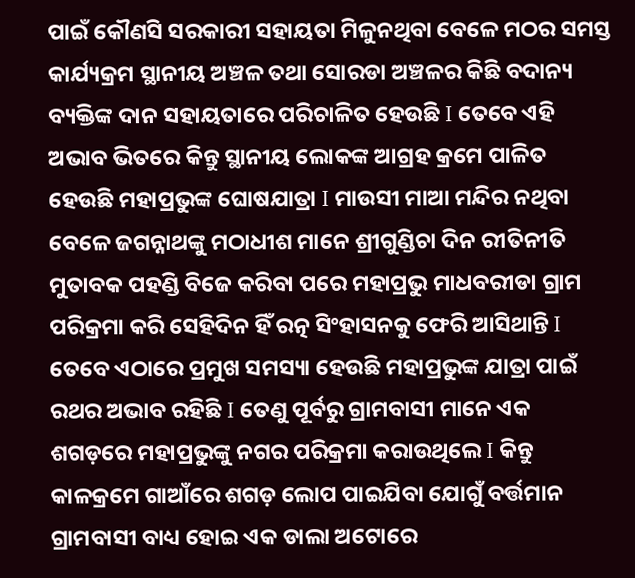ପାଇଁ କୌଣସି ସରକାରୀ ସହାୟତା ମିଳୁନଥିବା ବେଳେ ମଠର ସମସ୍ତ କାର୍ଯ୍ୟକ୍ରମ ସ୍ଥାନୀୟ ଅଞ୍ଚଳ ତଥା ସୋରଡା ଅଞ୍ଚଳର କିଛି ବଦାନ୍ୟ ବ୍ୟକ୍ତିଙ୍କ ଦାନ ସହାୟତାରେ ପରିଚାଳିତ ହେଉଛି I ତେବେ ଏହି ଅଭାବ ଭିତରେ କିନ୍ତୁ ସ୍ଥାନୀୟ ଲୋକଙ୍କ ଆଗ୍ରହ କ୍ରମେ ପାଳିତ ହେଉଛି ମହାପ୍ରଭୁଙ୍କ ଘୋଷଯାତ୍ରା I ମାଉସୀ ମାଆ ମନ୍ଦିର ନଥିବା ବେଳେ ଜଗନ୍ନାଥଙ୍କୁ ମଠାଧୀଶ ମାନେ ଶ୍ରୀଗୁଣ୍ଡିଚା ଦିନ ରୀତିନୀତି ମୁତାବକ ପହଣ୍ଡି ବିଜେ କରିବା ପରେ ମହାପ୍ରଭୁ ମାଧବରୀଡା ଗ୍ରାମ ପରିକ୍ରମା କରି ସେହିଦିନ ହିଁ ରତ୍ନ ସିଂହାସନକୁ ଫେରି ଆସିଥାନ୍ତି I ତେବେ ଏଠାରେ ପ୍ରମୁଖ ସମସ୍ୟା ହେଉଛି ମହାପ୍ରଭୁଙ୍କ ଯାତ୍ରା ପାଇଁ ରଥର ଅଭାବ ରହିଛି I ତେଣୁ ପୂର୍ବରୁ ଗ୍ରାମବାସୀ ମାନେ ଏକ ଶଗଡ଼ରେ ମହାପ୍ରଭୁଙ୍କୁ ନଗର ପରିକ୍ରମା କରାଉଥିଲେ I କିନ୍ତୁ କାଳକ୍ରମେ ଗାଆଁରେ ଶଗଡ଼ ଲୋପ ପାଇଯିବା ଯୋଗୁଁ ବର୍ତ୍ତମାନ ଗ୍ରାମବାସୀ ବାଧ୍ୟ ହୋଇ ଏକ ଡାଲା ଅଟୋରେ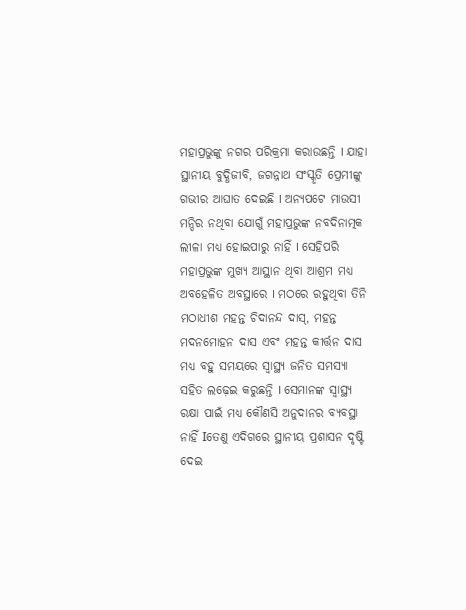ମହାପ୍ରଭୁଙ୍କୁ ନଗର ପରିକ୍ରମା କରାଉଛନ୍ତି I ଯାହା ସ୍ଥାନୀୟ ବୁଦ୍ଧିଜୀବି, ଜଗନ୍ନାଥ ସଂସ୍କୃତି ପ୍ରେମୀଙ୍କୁ ଗଭୀର ଆଘାତ ଦେଇଛି I ଅନ୍ୟପଟେ ମାଉସୀ ମନ୍ଦିର ନଥିବା ଯୋଗୁଁ ମହାପ୍ରଭୁଙ୍କ ନବଦିନାତ୍ମକ ଲୀଳା ମଧ୍ୟ ହୋଇପାରୁ ନାହିଁ I ସେହିପରି ମହାପ୍ରଭୁଙ୍କ ମୁଖ୍ୟ ଆସ୍ଥାନ ଥିବା ଆଶ୍ରମ ମଧ୍ୟ ଅବହେଳିତ ଅବସ୍ଥାରେ I ମଠରେ ରହୁଥିବା ତିନି ମଠାଧୀଶ ମହନ୍ତ ଚିଦାନନ୍ଦ ଦାସ୍, ମହନ୍ତ ମଦନମୋହନ ଦାସ ଏବଂ ମହନ୍ତ କୀର୍ତ୍ତନ ଦାସ ମଧ୍ୟ ବହୁ ସମୟରେ ସ୍ୱାସ୍ଥ୍ୟ ଜନିତ ସମସ୍ୟା ସହିତ ଲଢ଼େଇ କରୁଛନ୍ତି I ସେମାନଙ୍କ ସ୍ୱାସ୍ଥ୍ୟ ରକ୍ଷା ପାଇଁ ମଧ୍ୟ କୌଣସି ଅନୁଦାନର ବ୍ୟବସ୍ଥା ନାହିଁ Iତେଣୁ ଏଦିଗରେ ସ୍ଥାନୀୟ ପ୍ରଶାସନ ଦୃଷ୍ଟି ଦେଇ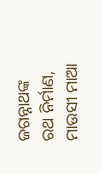ଜଗନ୍ନାଥଙ୍କ ରଥ ନିର୍ମାଣ, ମାଉସୀ ମାଆ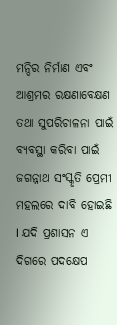ମନ୍ଦିର ନିର୍ମାଣ ଏବଂ ଆଶ୍ରମର ରକ୍ଷଣାବେକ୍ଷଣ ତଥା ସୁପରିଚାଳନା ପାଇଁ ବ୍ୟବସ୍ଥା କରିବା ପାଇଁ ଜଗନ୍ନାଥ ସଂସ୍କୃତି ପ୍ରେମୀ ମହଲରେ ଦାବି ହୋଇଛି I ଯଦି ପ୍ରଶାସନ ଏ ଦିଗରେ ପଦକ୍ଷେପ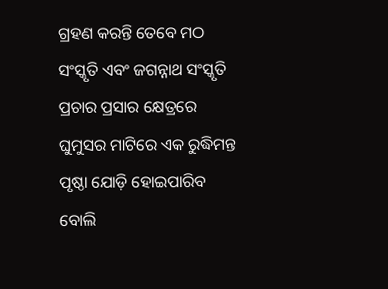ଗ୍ରହଣ କରନ୍ତି ତେବେ ମଠ ସଂସ୍କୃତି ଏବଂ ଜଗନ୍ନାଥ ସଂସ୍କୃତି ପ୍ରଚାର ପ୍ରସାର କ୍ଷେତ୍ରରେ ଘୁମୁସର ମାଟିରେ ଏକ ରୁଦ୍ଧିମନ୍ତ ପୃଷ୍ଠା ଯୋଡ଼ି ହୋଇପାରିବ ବୋଲି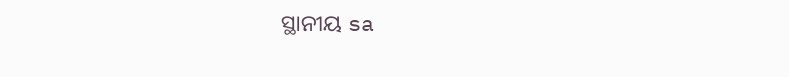ସ୍ଥାନୀୟ sa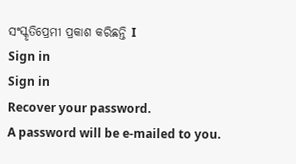ସଂସ୍କୃତିପ୍ରେମୀ ପ୍ରକାଶ କରିଛନ୍ତି I
Sign in
Sign in
Recover your password.
A password will be e-mailed to you.